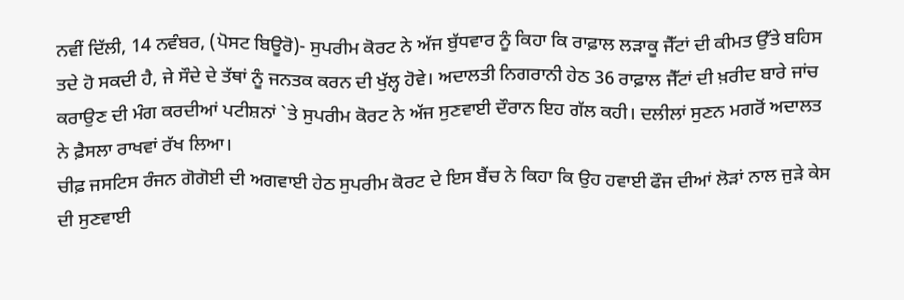ਨਵੀਂ ਦਿੱਲੀ, 14 ਨਵੰਬਰ, (ਪੋਸਟ ਬਿਊਰੋ)- ਸੁਪਰੀਮ ਕੋਰਟ ਨੇ ਅੱਜ ਬੁੱਧਵਾਰ ਨੂੰ ਕਿਹਾ ਕਿ ਰਾਫ਼ਾਲ ਲੜਾਕੂ ਜੈੱਟਾਂ ਦੀ ਕੀਮਤ ਉੱਤੇ ਬਹਿਸ ਤਦੇ ਹੋ ਸਕਦੀ ਹੈ, ਜੇ ਸੌਦੇ ਦੇ ਤੱਥਾਂ ਨੂੰ ਜਨਤਕ ਕਰਨ ਦੀ ਖੁੱਲ੍ਹ ਹੋਵੇ। ਅਦਾਲਤੀ ਨਿਗਰਾਨੀ ਹੇਠ 36 ਰਾਫ਼ਾਲ ਜੈੱਟਾਂ ਦੀ ਖ਼ਰੀਦ ਬਾਰੇ ਜਾਂਚ ਕਰਾਉਣ ਦੀ ਮੰਗ ਕਰਦੀਆਂ ਪਟੀਸ਼ਨਾਂ `ਤੇ ਸੁਪਰੀਮ ਕੋਰਟ ਨੇ ਅੱਜ ਸੁਣਵਾਈ ਦੌਰਾਨ ਇਹ ਗੱਲ ਕਹੀ। ਦਲੀਲਾਂ ਸੁਣਨ ਮਗਰੋਂ ਅਦਾਲਤ ਨੇ ਫ਼ੈਸਲਾ ਰਾਖਵਾਂ ਰੱਖ ਲਿਆ।
ਚੀਫ਼ ਜਸਟਿਸ ਰੰਜਨ ਗੋਗੋਈ ਦੀ ਅਗਵਾਈ ਹੇਠ ਸੁਪਰੀਮ ਕੋਰਟ ਦੇ ਇਸ ਬੈਂਚ ਨੇ ਕਿਹਾ ਕਿ ਉਹ ਹਵਾਈ ਫੌਜ ਦੀਆਂ ਲੋੜਾਂ ਨਾਲ ਜੁੜੇ ਕੇਸ ਦੀ ਸੁਣਵਾਈ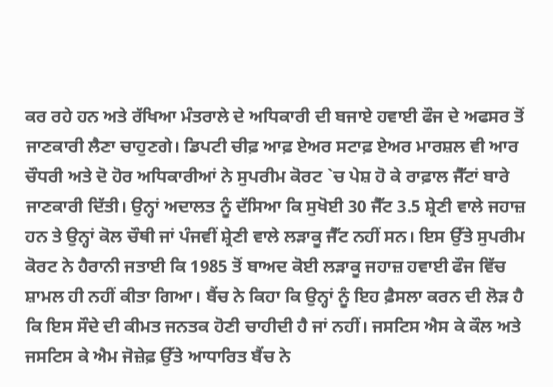ਕਰ ਰਹੇ ਹਨ ਅਤੇ ਰੱਖਿਆ ਮੰਤਰਾਲੇ ਦੇ ਅਧਿਕਾਰੀ ਦੀ ਬਜਾਏ ਹਵਾਈ ਫੌਜ ਦੇ ਅਫਸਰ ਤੋਂ ਜਾਣਕਾਰੀ ਲੈਣਾ ਚਾਹੁਣਗੇ। ਡਿਪਟੀ ਚੀਫ਼ ਆਫ਼ ਏਅਰ ਸਟਾਫ਼ ਏਅਰ ਮਾਰਸ਼ਲ ਵੀ ਆਰ ਚੌਧਰੀ ਅਤੇ ਦੋ ਹੋਰ ਅਧਿਕਾਰੀਆਂ ਨੇ ਸੁਪਰੀਮ ਕੋਰਟ `ਚ ਪੇਸ਼ ਹੋ ਕੇ ਰਾਫ਼ਾਲ ਜੈੱਟਾਂ ਬਾਰੇ ਜਾਣਕਾਰੀ ਦਿੱਤੀ। ਉਨ੍ਹਾਂ ਅਦਾਲਤ ਨੂੰ ਦੱਸਿਆ ਕਿ ਸੁਖੋਈ 30 ਜੈੱਟ 3.5 ਸ਼੍ਰੇਣੀ ਵਾਲੇ ਜਹਾਜ਼ ਹਨ ਤੇ ਉਨ੍ਹਾਂ ਕੋਲ ਚੌਥੀ ਜਾਂ ਪੰਜਵੀਂ ਸ਼੍ਰੇਣੀ ਵਾਲੇ ਲੜਾਕੂ ਜੈੱਟ ਨਹੀਂ ਸਨ। ਇਸ ਉੱਤੇ ਸੁਪਰੀਮ ਕੋਰਟ ਨੇ ਹੈਰਾਨੀ ਜਤਾਈ ਕਿ 1985 ਤੋਂ ਬਾਅਦ ਕੋਈ ਲੜਾਕੂ ਜਹਾਜ਼ ਹਵਾਈ ਫੌਜ ਵਿੱਚ ਸ਼ਾਮਲ ਹੀ ਨਹੀਂ ਕੀਤਾ ਗਿਆ। ਬੈਂਚ ਨੇ ਕਿਹਾ ਕਿ ਉਨ੍ਹਾਂ ਨੂੰ ਇਹ ਫ਼ੈਸਲਾ ਕਰਨ ਦੀ ਲੋੜ ਹੈ ਕਿ ਇਸ ਸੌਦੇ ਦੀ ਕੀਮਤ ਜਨਤਕ ਹੋਣੀ ਚਾਹੀਦੀ ਹੈ ਜਾਂ ਨਹੀਂ। ਜਸਟਿਸ ਐਸ ਕੇ ਕੌਲ ਅਤੇ ਜਸਟਿਸ ਕੇ ਐਮ ਜੋਜ਼ੇਫ਼ ਉੱਤੇ ਆਧਾਰਿਤ ਬੈਂਚ ਨੇ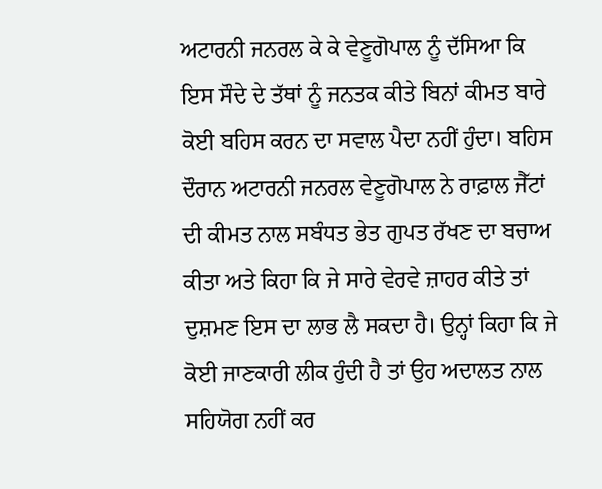ਅਟਾਰਨੀ ਜਨਰਲ ਕੇ ਕੇ ਵੇਣੂਗੋਪਾਲ ਨੂੰ ਦੱਸਿਆ ਕਿ ਇਸ ਸੌਦੇ ਦੇ ਤੱਥਾਂ ਨੂੰ ਜਨਤਕ ਕੀਤੇ ਬਿਨਾਂ ਕੀਮਤ ਬਾਰੇ ਕੋਈ ਬਹਿਸ ਕਰਨ ਦਾ ਸਵਾਲ ਪੈਦਾ ਨਹੀਂ ਹੁੰਦਾ। ਬਹਿਸ ਦੌਰਾਨ ਅਟਾਰਨੀ ਜਨਰਲ ਵੇਣੂਗੋਪਾਲ ਨੇ ਰਾਫ਼ਾਲ ਜੈੱਟਾਂ ਦੀ ਕੀਮਤ ਨਾਲ ਸਬੰਧਤ ਭੇਤ ਗੁਪਤ ਰੱਖਣ ਦਾ ਬਚਾਅ ਕੀਤਾ ਅਤੇ ਕਿਹਾ ਕਿ ਜੇ ਸਾਰੇ ਵੇਰਵੇ ਜ਼ਾਹਰ ਕੀਤੇ ਤਾਂ ਦੁਸ਼ਮਣ ਇਸ ਦਾ ਲਾਭ ਲੈ ਸਕਦਾ ਹੈ। ਉਨ੍ਹਾਂ ਕਿਹਾ ਕਿ ਜੇ ਕੋਈ ਜਾਣਕਾਰੀ ਲੀਕ ਹੁੰਦੀ ਹੈ ਤਾਂ ਉਹ ਅਦਾਲਤ ਨਾਲ ਸਹਿਯੋਗ ਨਹੀਂ ਕਰ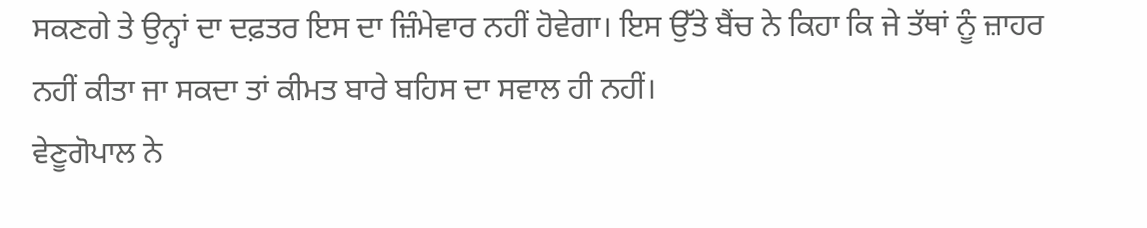ਸਕਣਗੇ ਤੇ ਉਨ੍ਹਾਂ ਦਾ ਦਫ਼ਤਰ ਇਸ ਦਾ ਜ਼ਿੰਮੇਵਾਰ ਨਹੀਂ ਹੋਵੇਗਾ। ਇਸ ਉੱਤੇ ਬੈਂਚ ਨੇ ਕਿਹਾ ਕਿ ਜੇ ਤੱਥਾਂ ਨੂੰ ਜ਼ਾਹਰ ਨਹੀਂ ਕੀਤਾ ਜਾ ਸਕਦਾ ਤਾਂ ਕੀਮਤ ਬਾਰੇ ਬਹਿਸ ਦਾ ਸਵਾਲ ਹੀ ਨਹੀਂ।
ਵੇਣੂਗੋਪਾਲ ਨੇ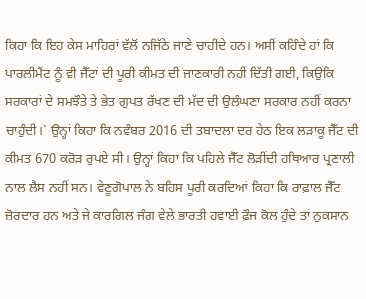ਕਿਹਾ ਕਿ ਇਹ ਕੇਸ ਮਾਹਿਰਾਂ ਵੱਲੋਂ ਨਜਿੱਠੇ ਜਾਣੇ ਚਾਹੀਦੇ ਹਨ। ਅਸੀਂ ਕਹਿੰਦੇ ਹਾਂ ਕਿ ਪਾਰਲੀਮੈਂਟ ਨੂੰ ਵੀ ਜੈੱਟਾਂ ਦੀ ਪੂਰੀ ਕੀਮਤ ਦੀ ਜਾਣਕਾਰੀ ਨਹੀਂ ਦਿੱਤੀ ਗਈ, ਕਿਉਂਕਿ ਸਰਕਾਰਾਂ ਦੇ ਸਮਝੌਤੇ ਤੇ ਭੇਤ ਗੁਪਤ ਰੱਖਣ ਦੀ ਮੱਦ ਦੀ ਉਲੰਘਣਾ ਸਰਕਾਰ ਨਹੀਂ ਕਰਨਾ ਚਾਹੁੰਦੀ।` ਉਨ੍ਹਾਂ ਕਿਹਾ ਕਿ ਨਵੰਬਰ 2016 ਦੀ ਤਬਾਦਲਾ ਦਰ ਹੇਠ ਇਕ ਲੜਾਕੂ ਜੈੱਟ ਦੀ ਕੀਮਤ 670 ਕਰੋੜ ਰੁਪਏ ਸੀ। ਉਨ੍ਹਾਂ ਕਿਹਾ ਕਿ ਪਹਿਲੇ ਜੈੱਟ ਲੋੜੀਂਦੀ ਹਥਿਆਰ ਪ੍ਰਣਾਲੀ ਨਾਲ ਲੈਸ ਨਹੀਂ ਸਨ। ਵੇਣੂਗੋਪਾਲ ਨੇ ਬਹਿਸ ਪੂਰੀ ਕਰਦਿਆਂ ਕਿਹਾ ਕਿ ਰਾਫ਼ਾਲ ਜੈੱਟ ਜ਼ੋਰਦਾਰ ਹਨ ਅਤੇ ਜੇ ਕਾਰਗਿਲ ਜੰਗ ਵੇਲੇ ਭਾਰਤੀ ਹਵਾਈ ਫ਼ੌਜ ਕੋਲ ਹੁੰਦੇ ਤਾਂ ਨੁਕਸਾਨ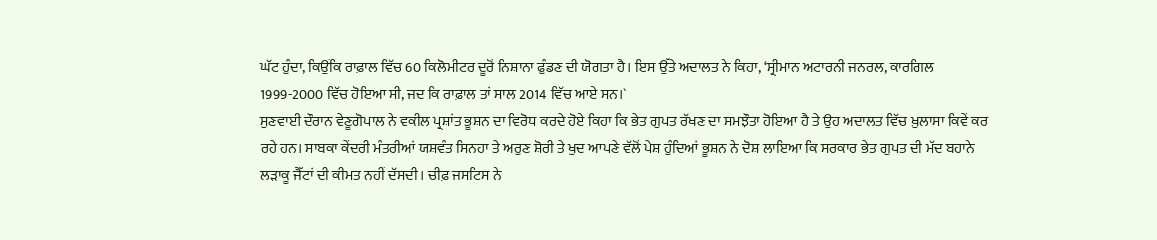ਘੱਟ ਹੁੰਦਾ, ਕਿਉਂਕਿ ਰਾਫ਼ਾਲ ਵਿੱਚ 60 ਕਿਲੋਮੀਟਰ ਦੂਰੋਂ ਨਿਸ਼ਾਨਾ ਫੁੰਡਣ ਦੀ ਯੋਗਤਾ ਹੈ। ਇਸ ਉੱਤੇ ਅਦਾਲਤ ਨੇ ਕਿਹਾ, ‘ਸ੍ਰੀਮਾਨ ਅਟਾਰਨੀ ਜਨਰਲ, ਕਾਰਗਿਲ 1999-2000 ਵਿੱਚ ਹੋਇਆ ਸੀ, ਜਦ ਕਿ ਰਾਫ਼ਾਲ ਤਾਂ ਸਾਲ 2014 ਵਿੱਚ ਆਏ ਸਨ।`
ਸੁਣਵਾਈ ਦੌਰਾਨ ਵੇਣੂਗੋਪਾਲ ਨੇ ਵਕੀਲ ਪ੍ਰਸ਼ਾਂਤ ਭੂਸ਼ਨ ਦਾ ਵਿਰੋਧ ਕਰਦੇ ਹੋਏ ਕਿਹਾ ਕਿ ਭੇਤ ਗੁਪਤ ਰੱਖਣ ਦਾ ਸਮਝੌਤਾ ਹੋਇਆ ਹੈ ਤੇ ਉਹ ਅਦਾਲਤ ਵਿੱਚ ਖ਼ੁਲਾਸਾ ਕਿਵੇਂ ਕਰ ਰਹੇ ਹਨ। ਸਾਬਕਾ ਕੇਂਦਰੀ ਮੰਤਰੀਆਂ ਯਸ਼ਵੰਤ ਸਿਨਹਾ ਤੇ ਅਰੁਣ ਸ਼ੋਰੀ ਤੇ ਖੁਦ ਆਪਣੇ ਵੱਲੋਂ ਪੇਸ਼ ਹੁੰਦਿਆਂ ਭੂਸ਼ਨ ਨੇ ਦੋਸ਼ ਲਾਇਆ ਕਿ ਸਰਕਾਰ ਭੇਤ ਗੁਪਤ ਦੀ ਮੱਦ ਬਹਾਨੇ ਲੜਾਕੂ ਜੈੱਟਾਂ ਦੀ ਕੀਮਤ ਨਹੀਂ ਦੱਸਦੀ। ਚੀਫ਼ ਜਸਟਿਸ ਨੇ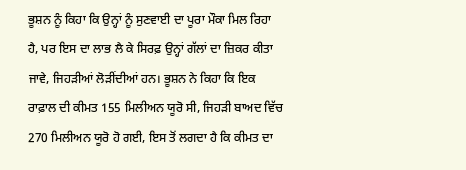ਭੂਸ਼ਨ ਨੂੰ ਕਿਹਾ ਕਿ ਉਨ੍ਹਾਂ ਨੂੰ ਸੁਣਵਾਈ ਦਾ ਪੂਰਾ ਮੌਕਾ ਮਿਲ ਰਿਹਾ ਹੈ, ਪਰ ਇਸ ਦਾ ਲਾਭ ਲੈ ਕੇ ਸਿਰਫ਼ ਉਨ੍ਹਾਂ ਗੱਲਾਂ ਦਾ ਜ਼ਿਕਰ ਕੀਤਾ ਜਾਵੇ, ਜਿਹੜੀਆਂ ਲੋੜੀਂਦੀਆਂ ਹਨ। ਭੂਸ਼ਨ ਨੇ ਕਿਹਾ ਕਿ ਇਕ ਰਾਫ਼ਾਲ ਦੀ ਕੀਮਤ 155 ਮਿਲੀਅਨ ਯੂਰੋ ਸੀ, ਜਿਹੜੀ ਬਾਅਦ ਵਿੱਚ 270 ਮਿਲੀਅਨ ਯੂਰੋ ਹੋ ਗਈ, ਇਸ ਤੋਂ ਲਗਦਾ ਹੈ ਕਿ ਕੀਮਤ ਦਾ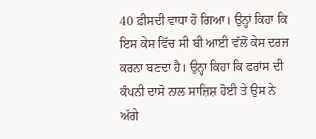40 ਫ਼ੀਸਦੀ ਵਾਧਾ ਹੋ ਗਿਆ। ਉਨ੍ਹਾਂ ਕਿਹਾ ਕਿ ਇਸ ਕੇਸ ਵਿੱਚ ਸੀ ਬੀ ਆਈ ਵੱਲੋਂ ਕੇਸ ਦਰਜ ਕਰਨਾ ਬਣਦਾ ਹੈ। ਉਨ੍ਹਾ ਕਿਹਾ ਕਿ ਫਰਾਂਸ ਦੀ ਕੰਪਨੀ ਦਾਸੋ ਨਾਲ ਸਾਜ਼ਿਸ਼ ਹੋਈ ਤੇ ਉਸ ਨੇ ਅੱਗੇ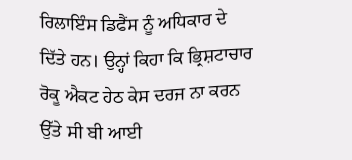ਰਿਲਾਇੰਸ ਡਿਫੈਂਸ ਨੂੰ ਅਧਿਕਾਰ ਦੇ ਦਿੱਤੇ ਹਨ। ਉਨ੍ਹਾਂ ਕਿਹਾ ਕਿ ਭ੍ਰਿਸ਼ਟਾਚਾਰ ਰੋਕੂ ਐਕਟ ਹੇਠ ਕੇਸ ਦਰਜ ਨਾ ਕਰਨ ਉੱਤੇ ਸੀ ਬੀ ਆਈ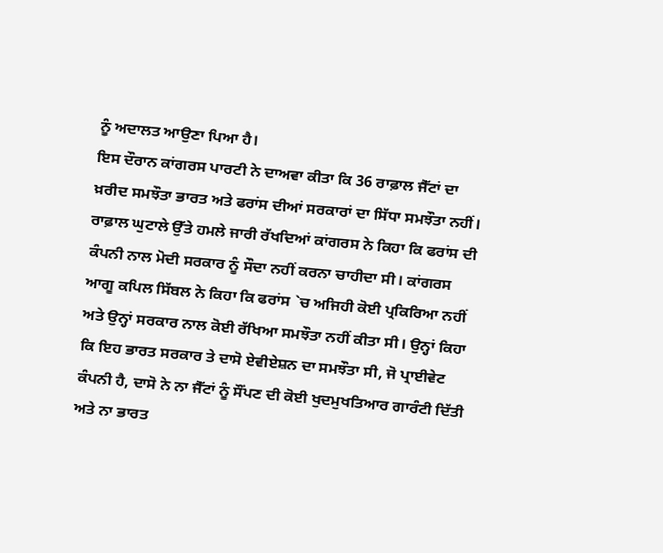ਨੂੰ ਅਦਾਲਤ ਆਉਣਾ ਪਿਆ ਹੈ।
ਇਸ ਦੌਰਾਨ ਕਾਂਗਰਸ ਪਾਰਟੀ ਨੇ ਦਾਅਵਾ ਕੀਤਾ ਕਿ 36 ਰਾਫ਼ਾਲ ਜੈੱਟਾਂ ਦਾ ਖ਼ਰੀਦ ਸਮਝੌਤਾ ਭਾਰਤ ਅਤੇ ਫਰਾਂਸ ਦੀਆਂ ਸਰਕਾਰਾਂ ਦਾ ਸਿੱਧਾ ਸਮਝੌਤਾ ਨਹੀਂ। ਰਾਫ਼ਾਲ ਘੁਟਾਲੇ ਉੱਤੇ ਹਮਲੇ ਜਾਰੀ ਰੱਖਦਿਆਂ ਕਾਂਗਰਸ ਨੇ ਕਿਹਾ ਕਿ ਫਰਾਂਸ ਦੀ ਕੰਪਨੀ ਨਾਲ ਮੋਦੀ ਸਰਕਾਰ ਨੂੰ ਸੌਦਾ ਨਹੀਂ ਕਰਨਾ ਚਾਹੀਦਾ ਸੀ। ਕਾਂਗਰਸ ਆਗੂ ਕਪਿਲ ਸਿੱਬਲ ਨੇ ਕਿਹਾ ਕਿ ਫਰਾਂਸ `ਚ ਅਜਿਹੀ ਕੋਈ ਪ੍ਰਕਿਰਿਆ ਨਹੀਂ ਅਤੇ ਉਨ੍ਹਾਂ ਸਰਕਾਰ ਨਾਲ ਕੋਈ ਰੱਖਿਆ ਸਮਝੌਤਾ ਨਹੀਂ ਕੀਤਾ ਸੀ। ਉਨ੍ਹਾਂ ਕਿਹਾ ਕਿ ਇਹ ਭਾਰਤ ਸਰਕਾਰ ਤੇ ਦਾਸੋ ਏਵੀਏਸ਼ਨ ਦਾ ਸਮਝੌਤਾ ਸੀ, ਜੋ ਪ੍ਰਾਈਵੇਟ ਕੰਪਨੀ ਹੈ, ਦਾਸੋ ਨੇ ਨਾ ਜੈੱਟਾਂ ਨੂੰ ਸੌਂਪਣ ਦੀ ਕੋਈ ਖੁਦਮੁਖਤਿਆਰ ਗਾਰੰਟੀ ਦਿੱਤੀ ਅਤੇ ਨਾ ਭਾਰਤ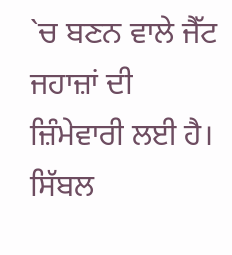`ਚ ਬਣਨ ਵਾਲੇ ਜੈੱਟ ਜਹਾਜ਼ਾਂ ਦੀ ਜ਼ਿੰਮੇਵਾਰੀ ਲਈ ਹੈ। ਸਿੱਬਲ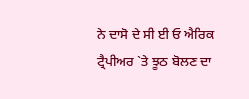ਨੇ ਦਾਸੋ ਦੇ ਸੀ ਈ ਓ ਐਰਿਕ ਟ੍ਰੈਪੀਅਰ `ਤੇ ਝੂਠ ਬੋਲਣ ਦਾ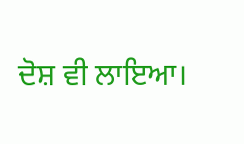ਦੋਸ਼ ਵੀ ਲਾਇਆ।